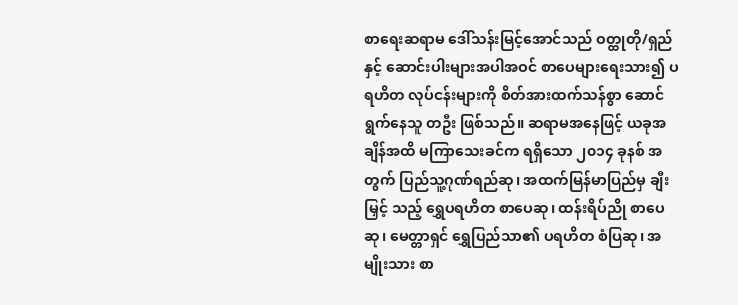စာရေးဆရာမ ဒေါ်သန်းမြင့်အောင်သည် ဝတ္ထုတို/ရှည်နှင့် ဆောင်းပါးများအပါအဝင် စာပေများရေးသား၍ ပရဟိတ လုပ်ငန်းများကို စိတ်အားထက်သန်စွာ ဆောင်ရွက်နေသူ တဦး ဖြစ်သည်။ ဆရာမအနေဖြင့် ယခုအချိန်အထိ မကြာသေးခင်က ရရှိသော ၂၀၁၄ ခုနစ် အတွက် ပြည်သူ့ဂုဏ်ရည်ဆု၊ အထက်မြန်မာပြည်မှ ချီးမြှင့် သည့် ရွှေပရဟိတ စာပေဆု၊ ထန်းရိပ်ညို စာပေဆု၊ မေတ္တာရှင် ရွှေပြည်သာ၏ ပရဟိတ စံပြဆု၊ အမျိုးသား စာ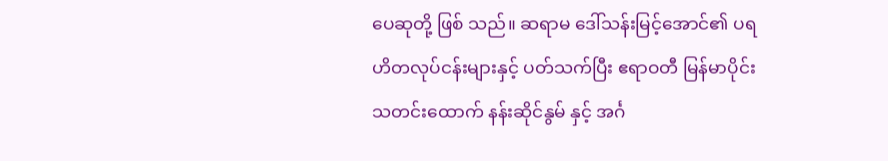ပေဆုတို့ ဖြစ် သည်။ ဆရာမ ဒေါ်သန်းမြင့်အောင်၏ ပရဟိတလုပ်ငန်းများနှင့် ပတ်သက်ပြီး ဧရာဝတီ မြန်မာပိုင်း သတင်းထောက် နန်းဆိုင်နွမ် နှင့် အင်္ဂ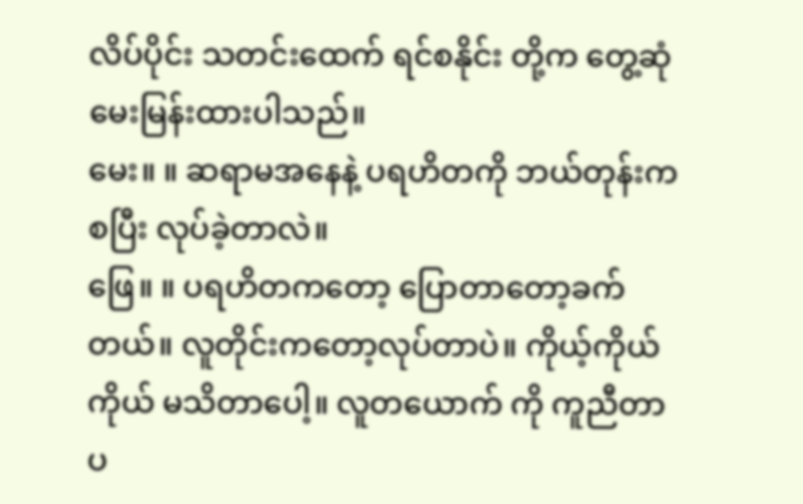လိပ်ပိုင်း သတင်းထေက် ရင်စနိုင်း တို့က တွေ့ဆုံ မေးမြန်းထားပါသည်။
မေး။ ။ ဆရာမအနေနဲ့ ပရဟိတကို ဘယ်တုန်းက စပြီး လုပ်ခဲ့တာလဲ။
ဖြေ။ ။ ပရဟိတကတော့ ပြောတာတော့ခက်တယ်။ လူတိုင်းကတော့လုပ်တာပဲ။ ကိုယ့်ကိုယ်ကိုယ် မသိတာပေါ့။ လူတယောက် ကို ကူညီတာ ပ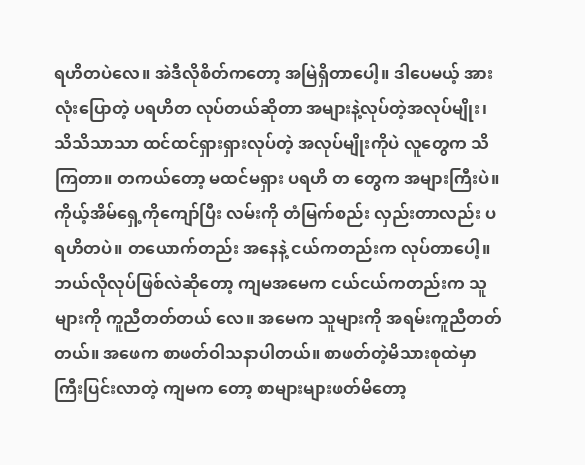ရဟိတပဲလေ။ အဲဒီလိုစိတ်ကတော့ အမြဲရှိတာပေါ့။ ဒါပေမယ့် အားလုံးပြောတဲ့ ပရဟိတ လုပ်တယ်ဆိုတာ အများနဲ့လုပ်တဲ့အလုပ်မျိုး၊ သိသိသာသာ ထင်ထင်ရှားရှားလုပ်တဲ့ အလုပ်မျိုးကိုပဲ လူတွေက သိကြတာ။ တကယ်တော့ မထင်မရှား ပရဟိ တ တွေက အများကြီးပဲ။ ကိုယ့်အိမ်ရှေ့ကိုကျော်ပြီး လမ်းကို တံမြက်စည်း လှည်းတာလည်း ပရဟိတပဲ။ တယောက်တည်း အနေနဲ့ ငယ်ကတည်းက လုပ်တာပေါ့။ ဘယ်လိုလုပ်ဖြစ်လဲဆိုတော့ ကျမအမေက ငယ်ငယ်ကတည်းက သူများကို ကူညီတတ်တယ် လေ။ အမေက သူများကို အရမ်းကူညီတတ်တယ်။ အဖေက စာဖတ်ဝါသနာပါတယ်။ စာဖတ်တဲ့မိသားစုထဲမှာ ကြီးပြင်းလာတဲ့ ကျမက တော့ စာများများဖတ်မိတော့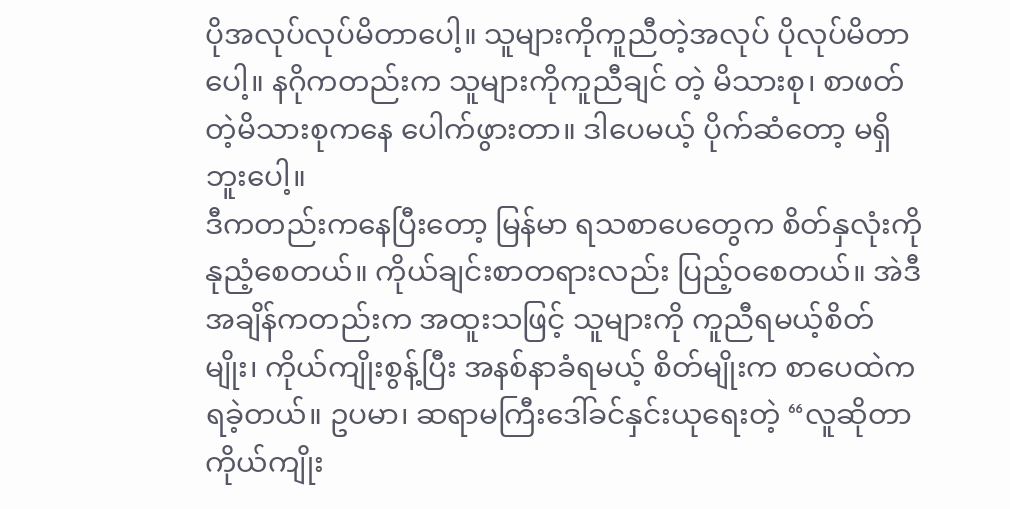ပိုအလုပ်လုပ်မိတာပေါ့။ သူများကိုကူညီတဲ့အလုပ် ပိုလုပ်မိတာပေါ့။ နဂိုကတည်းက သူများကိုကူညီချင် တဲ့ မိသားစု၊ စာဖတ်တဲ့မိသားစုကနေ ပေါက်ဖွားတာ။ ဒါပေမယ့် ပိုက်ဆံတော့ မရှိဘူးပေါ့။
ဒီကတည်းကနေပြီးတော့ မြန်မာ ရသစာပေတွေက စိတ်နှလုံးကိုနုညံ့စေတယ်။ ကိုယ်ချင်းစာတရားလည်း ပြည့်ဝစေတယ်။ အဲဒီ အချိန်ကတည်းက အထူးသဖြင့် သူများကို ကူညီရမယ့်စိတ်မျိုး၊ ကိုယ်ကျိုးစွန့်ပြီး အနစ်နာခံရမယ့် စိတ်မျိုးက စာပေထဲကရခဲ့တယ်။ ဥပမာ၊ ဆရာမကြီးဒေါ်ခင်နှင်းယုရေးတဲ့ “လူဆိုတာ ကိုယ်ကျိုး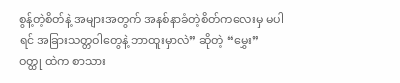စွန့်တဲ့စိတ်နဲ့ အများအတွက် အနစ်နာခံတဲ့စိတ်ကလေးမှ မပါရင် အခြားသတ္တဝါတွေနဲ့ ဘာထူးမှာလဲ” ဆိုတဲ့ “မွှေး” ဝတ္ထု ထဲက စာသား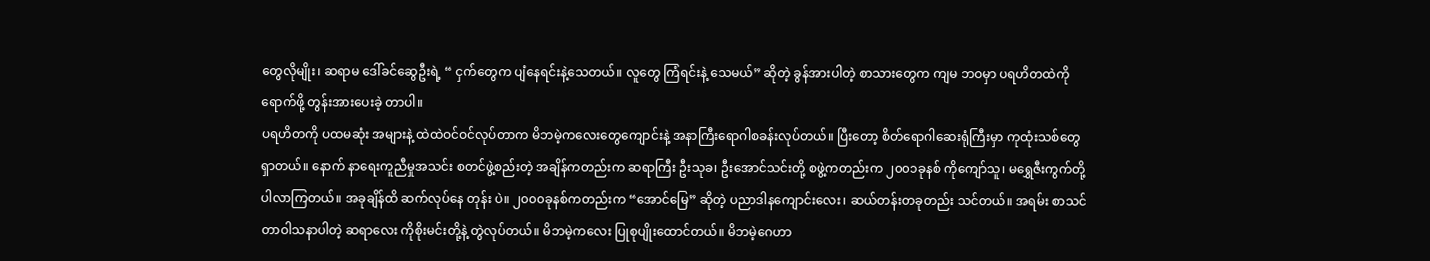တွေလိုမျိုး၊ ဆရာမ ဒေါ်ခင်ဆွေဦးရဲ့ “ ငှက်တွေက ပျံနေရင်းနဲ့သေတယ်။ လူတွေ ကြံရင်းနဲ့ သေမယ်” ဆိုတဲ့ ခွန်အားပါတဲ့ စာသားတွေက ကျမ ဘဝမှာ ပရဟိတထဲကိုရောက်ဖို့ တွန်းအားပေးခဲ့ တာပါ။
ပရဟိတကို ပထမဆုံး အများနဲ့ ထဲထဲဝင်ဝင်လုပ်တာက မိဘမဲ့ကလေးတွေကျောင်းနဲ့ အနာကြီးရောဂါစခန်းလုပ်တယ်။ ပြီးတော့ စိတ်ရောဂါဆေးရုံကြီးမှာ ကုထုံးသစ်တွေရှာတယ်။ နောက် နာရေးကူညီမှုအသင်း စတင်ဖွဲ့စည်းတဲ့ အချိန်ကတည်းက ဆရာကြီး ဦးသုခ၊ ဦးအောင်သင်းတို့ စဖွဲ့ကတည်းက ၂၀၀၁ခုနစ် ကိုကျော်သူ၊ မရွှေဇီးကွက်တို့ ပါလာကြတယ်။ အခုချိန်ထိ ဆက်လုပ်နေ တုန်း ပဲ။ ၂၀၀၀ခုနစ်ကတည်းက “အောင်မြေ” ဆိုတဲ့ ပညာဒါနကျောင်းလေး၊ ဆယ်တန်းတခုတည်း သင်တယ်။ အရမ်း စာသင် တာဝါသနာပါတဲ့ ဆရာလေး ကိုစိုးမင်းတို့နဲ့ တွဲလုပ်တယ်။ မိဘမဲ့ကလေး ပြုစုပျိုးထောင်တယ်။ မိဘမဲ့ဂေဟာ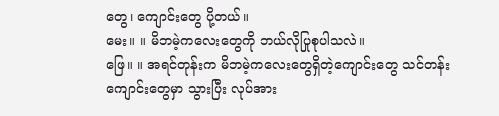တွေ၊ ကျောင်းတွေ ပို့တယ်။
မေး။ ။ မိဘမဲ့ကလေးတွေကို ဘယ်လိုပြုစုပါသလဲ။
ဖြေ။ ။ အရင်တုန်းက မိဘမဲ့ကလေးတွေရှိတဲ့ကျောင်းတွေ သင်တန်းကျောင်းတွေမှာ သွားပြီး လုပ်အား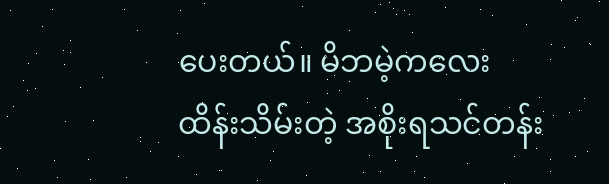ပေးတယ်။ မိဘမဲ့ကလေး
ထိန်းသိမ်းတဲ့ အစိုးရသင်တန်း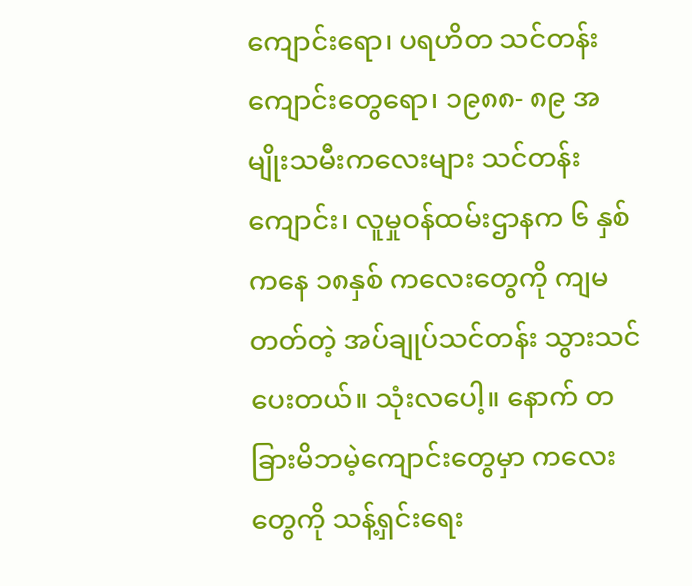ကျောင်းရော၊ ပရဟိတ သင်တန်းကျောင်းတွေရော၊ ၁၉၈၈- ၈၉ အမျိုးသမီးကလေးများ သင်တန်း ကျောင်း၊ လူမှုဝန်ထမ်းဌာနက ၆ နှစ်ကနေ ၁၈နှစ် ကလေးတွေကို ကျမတတ်တဲ့ အပ်ချုပ်သင်တန်း သွားသင်ပေးတယ်။ သုံးလပေါ့။ နောက် တခြားမိဘမဲ့ကျောင်းတွေမှာ ကလေးတွေကို သန့်ရှင်းရေး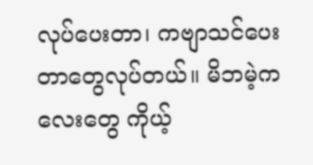လုပ်ပေးတာ၊ ကဗျာသင်ပေးတာတွေလုပ်တယ်။ မိဘမဲ့ကလေးတွေ ကိုယ့်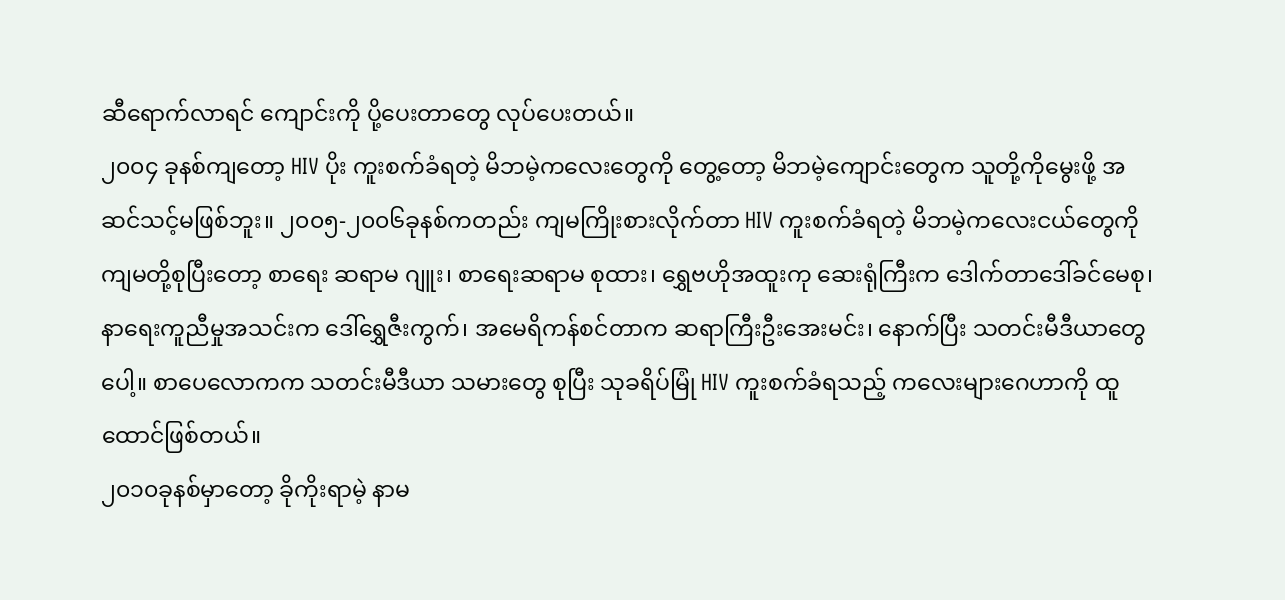ဆီရောက်လာရင် ကျောင်းကို ပို့ပေးတာတွေ လုပ်ပေးတယ်။
၂၀၀၄ ခုနစ်ကျတော့ HIV ပိုး ကူးစက်ခံရတဲ့ မိဘမဲ့ကလေးတွေကို တွေ့တော့ မိဘမဲ့ကျောင်းတွေက သူတို့ကိုမွေးဖို့ အဆင်သင့်မဖြစ်ဘူး။ ၂၀၀၅-၂၀၀၆ခုနစ်ကတည်း ကျမကြိုးစားလိုက်တာ HIV ကူးစက်ခံရတဲ့ မိဘမဲ့ကလေးငယ်တွေကို ကျမတို့စုပြီးတော့ စာရေး ဆရာမ ဂျူး၊ စာရေးဆရာမ စုထား၊ ရွှေဗဟိုအထူးကု ဆေးရုံကြီးက ဒေါက်တာဒေါ်ခင်မေစု၊ နာရေးကူညီမှုအသင်းက ဒေါ်ရွှေဇီးကွက်၊ အမေရိကန်စင်တာက ဆရာကြီးဦးအေးမင်း၊ နောက်ပြီး သတင်းမီဒီယာတွေ ပေါ့။ စာပေလောကက သတင်းမီဒီယာ သမားတွေ စုပြီး သုခရိပ်မြုံ HIV ကူးစက်ခံရသည့် ကလေးများဂေဟာကို ထူထောင်ဖြစ်တယ်။
၂၀၁၀ခုနစ်မှာတော့ ခိုကိုးရာမဲ့ နာမ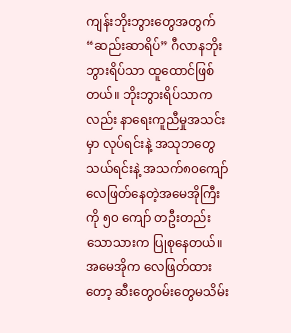ကျန်းဘိုးဘွားတွေအတွက် “ဆည်းဆာရိပ်” ဂီလာနဘိုးဘွားရိပ်သာ ထူထောင်ဖြစ်တယ်။ ဘိုးဘွားရိပ်သာကလည်း နာရေးကူညီမှုအသင်းမှာ လုပ်ရင်းနဲ့ အသုဘတွေသယ်ရင်းနဲ့ အသက်၈၀ကျော် လေဖြတ်နေတဲ့အမေအိုကြီးကို ၅၀ ကျော် တဦးတည်းသောသားက ပြုစုနေတယ်။ အမေအိုက လေဖြတ်ထားတော့ ဆီးတွေဝမ်းတွေမသိမ်း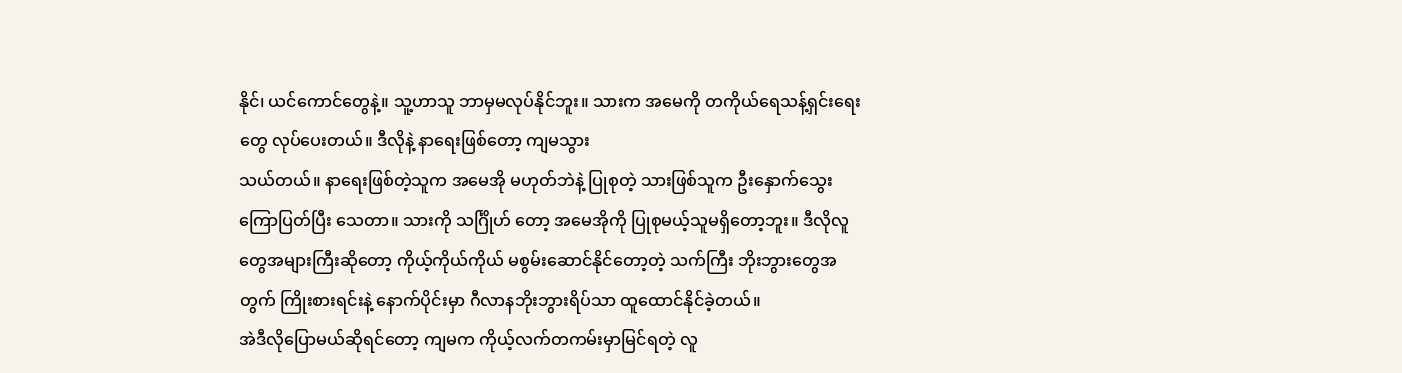နိုင်၊ ယင်ကောင်တွေနဲ့။ သူ့ဟာသူ ဘာမှမလုပ်နိုင်ဘူး။ သားက အမေကို တကိုယ်ရေသန့်ရှင်းရေးတွေ လုပ်ပေးတယ်။ ဒီလိုနဲ့ နာရေးဖြစ်တော့ ကျမသွား
သယ်တယ်။ နာရေးဖြစ်တဲ့သူက အမေအို မဟုတ်ဘဲနဲ့ ပြုစုတဲ့ သားဖြစ်သူက ဦးနှောက်သွေးကြောပြတ်ပြီး သေတာ။ သားကို သင်္ဂြိုဟ် တော့ အမေအိုကို ပြုစုမယ့်သူမရှိတော့ဘူး။ ဒီလိုလူတွေအများကြီးဆိုတော့ ကိုယ့်ကိုယ်ကိုယ် မစွမ်းဆောင်နိုင်တော့တဲ့ သက်ကြီး ဘိုးဘွားတွေအတွက် ကြိုးစားရင်းနဲ့ နောက်ပိုင်းမှာ ဂီလာနဘိုးဘွားရိပ်သာ ထူထောင်နိုင်ခဲ့တယ်။
အဲဒီလိုပြောမယ်ဆိုရင်တော့ ကျမက ကိုယ့်လက်တကမ်းမှာမြင်ရတဲ့ လူ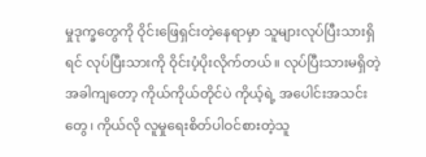မှုဒုက္ခတွေကို ဝိုင်းဖြေရှင်းတဲ့နေရာမှာ သူများလုပ်ပြီးသားရှိရင် လုပ်ပြီးသားကို ဝိုင်းပံ့ပိုးလိုက်တယ်။ လုပ်ပြီးသားမရှိတဲ့အခါကျတော့ ကိုယ်ကိုယ်တိုင်ပဲ ကိုယ့်ရဲ့ အပေါင်းအသင်းတွေ၊ ကိုယ်လို လူမှုရေးစိတ်ပါဝင်စားတဲ့သူ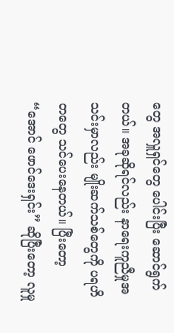တွေ အလှူရှင်တွေ ပေါင်းပြီး ဆောင်ရွက်တယ်။ အခုဆိုရင်လည်း နာရေးကူညီမှုအသင်းမှာလည်း မျိုးဆက်သစ်တွေကို ပရဟိတတွေ သင်ပေးနေတယ်။ ပြီးတော့ “အောင် ဖောင်ဒေးရှင်း” ဆိုပြီးတော့ လူမှု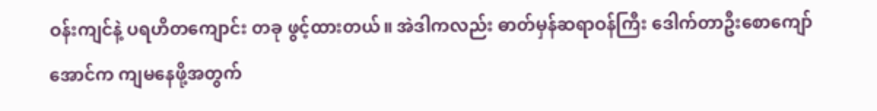ဝန်းကျင်နဲ့ ပရဟိတကျောင်း တခု ဖွင့်ထားတယ်။ အဲဒါကလည်း ဓာတ်မှန်ဆရာဝန်ကြီး ဒေါက်တာဦးစောကျော်အောင်က ကျမနေဖို့အတွက်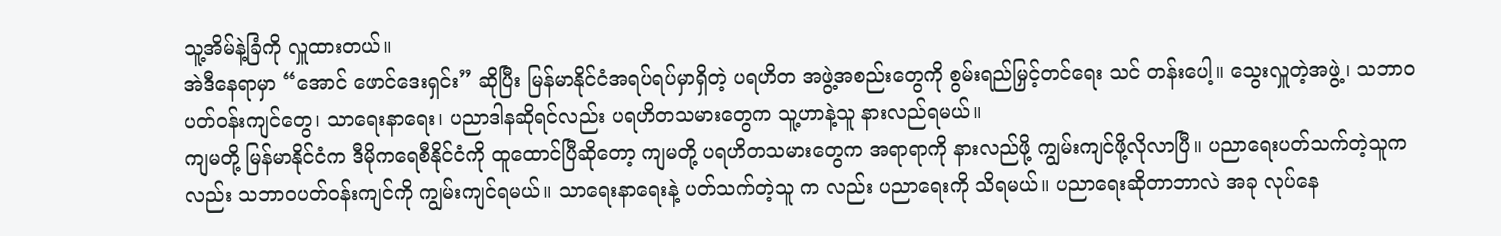သူ့အိမ်နဲ့ခြံကို လှူထားတယ်။
အဲဒီနေရာမှာ “အောင် ဖောင်ဒေးရှင်း” ဆိုပြီး မြန်မာနိုင်ငံအရပ်ရပ်မှာရှိတဲ့ ပရဟိတ အဖွဲ့အစည်းတွေကို စွမ်းရည်မြှင့်တင်ရေး သင် တန်းပေါ့။ သွေးလှူတဲ့အဖွဲ့၊ သဘာဝပတ်ဝန်းကျင်တွေ၊ သာရေးနာရေး၊ ပညာဒါနဆိုရင်လည်း ပရဟိတသမားတွေက သူ့ဟာနဲ့သူ နားလည်ရမယ်။
ကျမတို့ မြန်မာနိုင်ငံက ဒီမိုကရေစီနိုင်ငံကို ထူထောင်ပြီဆိုတော့ ကျမတို့ ပရဟိတသမားတွေက အရာရာကို နားလည်ဖို့ ကျွမ်းကျင်ဖို့လိုလာပြီ။ ပညာရေးပတ်သက်တဲ့သူကလည်း သဘာဝပတ်ဝန်းကျင်ကို ကျွမ်းကျင်ရမယ်။ သာရေးနာရေးနဲ့ ပတ်သက်တဲ့သူ က လည်း ပညာရေးကို သိရမယ်။ ပညာရေးဆိုတာဘာလဲ အခု လုပ်နေ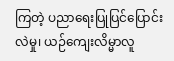ကြတဲ့ ပညာရေးပြုပြင်ပြောင်းလဲမှု၊ ယဉ်ကျေးလိမ္မာလူ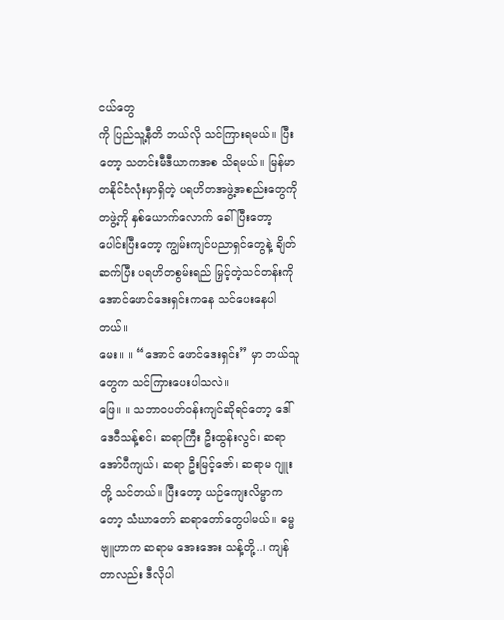ငယ်တွေ
ကို ပြည်သူ့နီတိ ဘယ်လို သင်ကြားရမယ်။ ပြီးတော့ သတင်းမီဒီယာကအစ သိရမယ်။ မြန်မာတနိုင်ငံလုံးမှာရှိတဲ့ ပရဟိတအဖွဲ့အစည်းတွေကို တဖွဲ့ကို နှစ်ယောက်လောက် ခေါ်ပြီးတော့ ပေါင်းပြီးတော့ ကျွမ်းကျင်ပညာရှင်တွေနဲ့ ချိတ်ဆက်ပြီး ပရဟိတစွမ်းရည် မြှင့်တဲ့သင်တန်းကို အောင်ဖောင်ဒေးရှင်းကနေ သင်ပေးနေပါတယ်။
မေး။ ။ “အောင် ဖောင်ဒေးရှင်း” မှာ ဘယ်သူတွေက သင်ကြားပေးပါသလဲ။
ဖြေ။ ။ သဘာဝပတ်ဝန်းကျင်ဆိုရင်တော့ ဒေါ်ဒေဝီသန့်စင်၊ ဆရာကြီး ဦးထွန်းလွင်၊ ဆရာအော်ပီကျယ်၊ ဆရာ ဦးမြင့်ဇော်၊ ဆရာမ ဂျူးတို့ သင်တယ်။ ပြီးတော့ ယဉ်ကျေးလိမ္မာကတော့ သံဃာတော် ဆရာတော်တွေပါမယ်။ ဓမ္မဗျူဟာက ဆရာမ အေးအေး သန့်တို့..၊ ကျန်တာလည်း ဒီလိုပါ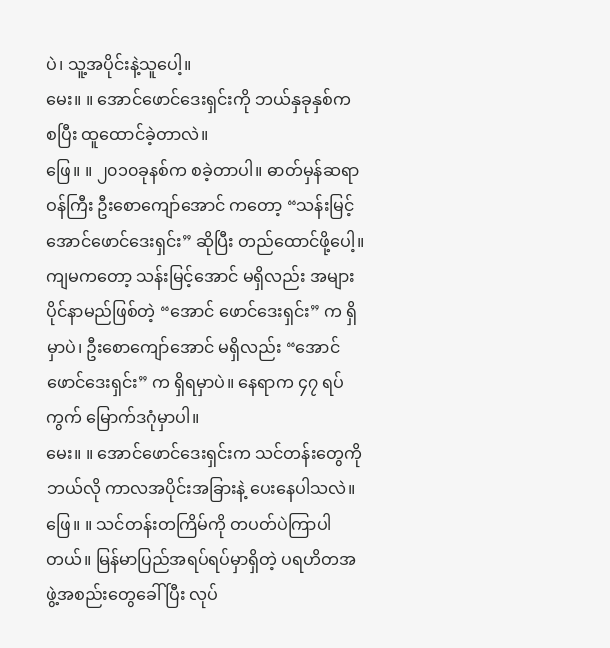ပဲ၊ သူ့အပိုင်းနဲ့သူပေါ့။
မေး။ ။ အောင်ဖောင်ဒေးရှင်းကို ဘယ်နှခုနှစ်က စပြီး ထူထောင်ခဲ့တာလဲ။
ဖြေ။ ။ ၂၀၁၀ခုနစ်က စခဲ့တာပါ။ ဓာတ်မှန်ဆရာဝန်ကြီး ဦးစောကျော်အောင် ကတော့ “သန်းမြင့်အောင်ဖောင်ဒေးရှင်း” ဆိုပြီး တည်ထောင်ဖို့ပေါ့။ ကျမကတော့ သန်းမြင့်အောင် မရှိလည်း အများပိုင်နာမည်ဖြစ်တဲ့ “အောင် ဖောင်ဒေးရှင်း” က ရှိမှာပဲ၊ ဦးစောကျော်အောင် မရှိလည်း “အောင် ဖောင်ဒေးရှင်း” က ရှိရမှာပဲ။ နေရာက ၄၇ ရပ်ကွက် မြောက်ဒဂုံမှာပါ။
မေး။ ။ အောင်ဖောင်ဒေးရှင်းက သင်တန်းတွေကို ဘယ်လို ကာလအပိုင်းအခြားနဲ့ ပေးနေပါသလဲ။
ဖြေ။ ။ သင်တန်းတကြိမ်ကို တပတ်ပဲကြာပါတယ်။ မြန်မာပြည်အရပ်ရပ်မှာရှိတဲ့ ပရဟိတအဖွဲ့အစည်းတွေခေါ်ပြီး လုပ်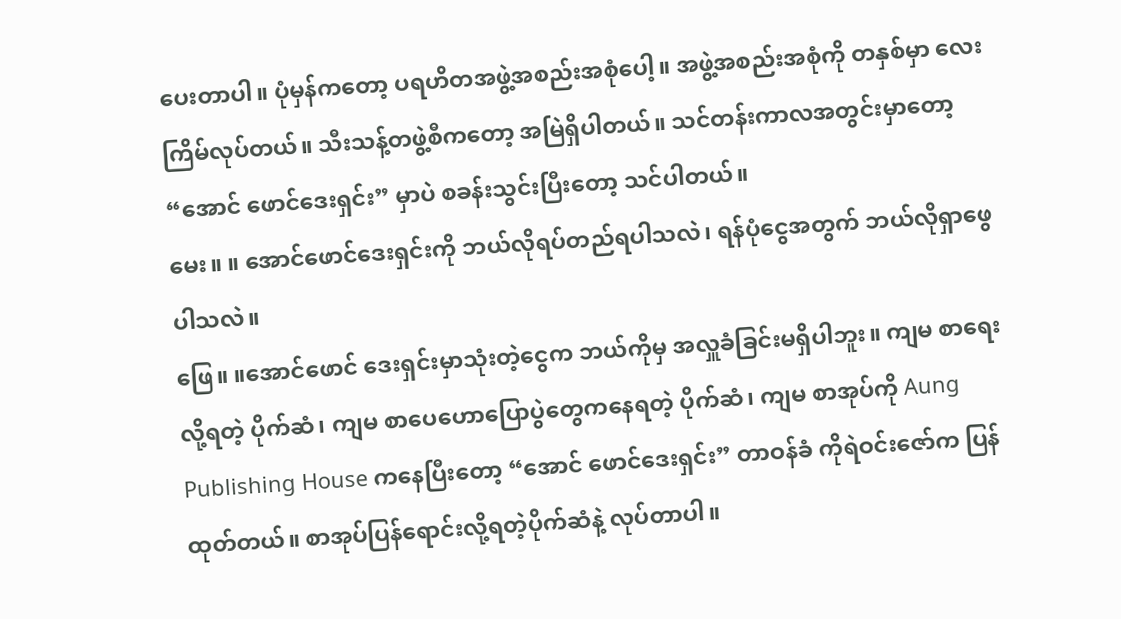ပေးတာပါ။ ပုံမှန်ကတော့ ပရဟိတအဖွဲ့အစည်းအစုံပေါ့။ အဖွဲ့အစည်းအစုံကို တနှစ်မှာ လေးကြိမ်လုပ်တယ်။ သီးသန့်တဖွဲ့စီကတော့ အမြဲရှိပါတယ်။ သင်တန်းကာလအတွင်းမှာတော့ “အောင် ဖောင်ဒေးရှင်း” မှာပဲ စခန်းသွင်းပြီးတော့ သင်ပါတယ်။
မေး။ ။ အောင်ဖောင်ဒေးရှင်းကို ဘယ်လိုရပ်တည်ရပါသလဲ၊ ရန်ပုံငွေအတွက် ဘယ်လိုရှာဖွေပါသလဲ။
ဖြေ။ ။အောင်ဖောင် ဒေးရှင်းမှာသုံးတဲ့ငွေက ဘယ်ကိုမှ အလှူခံခြင်းမရှိပါဘူး။ ကျမ စာရေးလို့ရတဲ့ ပိုက်ဆံ၊ ကျမ စာပေဟောပြောပွဲတွေကနေရတဲ့ ပိုက်ဆံ၊ ကျမ စာအုပ်ကို Aung Publishing House ကနေပြီးတော့ “အောင် ဖောင်ဒေးရှင်း” တာဝန်ခံ ကိုရဲဝင်းဇော်က ပြန်ထုတ်တယ်။ စာအုပ်ပြန်ရောင်းလို့ရတဲ့ပိုက်ဆံနဲ့ လုပ်တာပါ။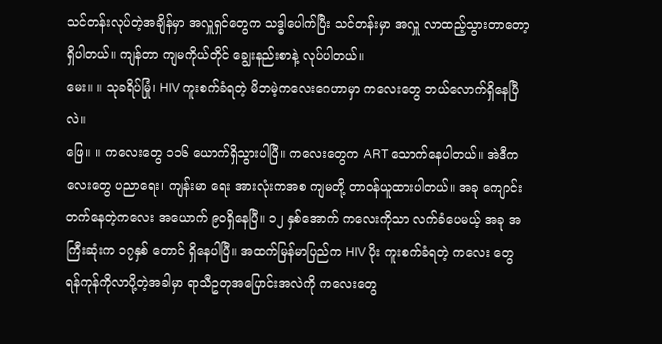သင်တန်းလုပ်တဲ့အချိန်မှာ အလှူရှင်တွေက သဒ္ဓါပေါက်ပြီး သင်တန်းမှာ အလှူ လာထည့်သွားတာတော့ ရှိပါတယ်။ ကျန်တာ ကျမကိုယ်တိုင် ချွေးနည်းစာနဲ့ လုပ်ပါတယ်။
မေး။ ။ သုခရိပ်မြုံ၊ HIV ကူးစက်ခံရတဲ့ မိဘမဲ့ကလေးဂေဟာမှာ ကလေးတွေ ဘယ်လောက်ရှိနေပြီလဲ။
ဖြေ။ ။ ကလေးတွေ ၁၁၆ ယောက်ရှိသွားပါပြီ။ ကလေးတွေက ART သောက်နေပါတယ်။ အဲဒီကလေးတွေ ပညာရေး၊ ကျန်းမာ ရေး အားလုံးကအစ ကျမတို့ တာဝန်ယူထားပါတယ်။ အခု ကျောင်းတက်နေတဲ့ကလေး အယောက် ၉၀ရှိနေပြီ။ ၁၂ နှစ်အောက် ကလေးကိုသာ လက်ခံပေမယ့် အခု အကြီးဆုံးက ၁၇နှစ် တောင် ရှိနေပါပြီ။ အထက်မြန်မာပြည်က HIV ပိုး ကူးစက်ခံရတဲ့ ကလေး တွေ ရန်ကုန်ကိုလာပို့တဲ့အခါမှာ ရာသီဥတုအပြောင်းအလဲကို ကလေးတွေ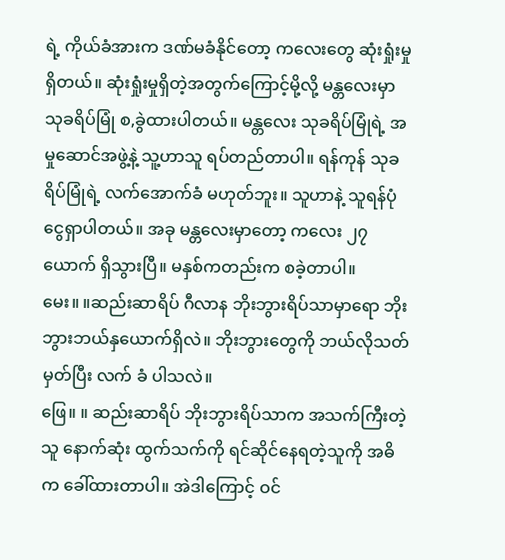ရဲ့ ကိုယ်ခံအားက ဒဏ်မခံနိုင်တော့ ကလေးတွေ ဆုံးရှုံးမှုရှိတယ်။ ဆုံးရှုံးမှုရှိတဲ့အတွက်ကြောင့်မို့လို့ မန္တလေးမှာ သုခရိပ်မြုံ စ,ခွဲထားပါတယ်။ မန္တလေး သုခရိပ်မြုံရဲ့ အမှုဆောင်အဖွဲ့နဲ့ သူ့ဟာသူ ရပ်တည်တာပါ။ ရန်ကုန် သုခရိပ်မြုံရဲ့ လက်အောက်ခံ မဟုတ်ဘူး။ သူဟာနဲ့ သူရန်ပုံငွေရှာပါတယ်။ အခု မန္တလေးမှာတော့ ကလေး ၂၇ယောက် ရှိသွားပြီ။ မနှစ်ကတည်းက စခဲ့တာပါ။
မေး။ ။ဆည်းဆာရိပ် ဂီလာန ဘိုးဘွားရိပ်သာမှာရော ဘိုးဘွားဘယ်နှယောက်ရှိလဲ။ ဘိုးဘွားတွေကို ဘယ်လိုသတ်မှတ်ပြီး လက် ခံ ပါသလဲ။
ဖြေ။ ။ ဆည်းဆာရိပ် ဘိုးဘွားရိပ်သာက အသက်ကြီးတဲ့သူ နောက်ဆုံး ထွက်သက်ကို ရင်ဆိုင်နေရတဲ့သူကို အဓိက ခေါ်ထားတာပါ။ အဲဒါကြောင့် ဝင်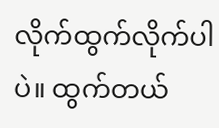လိုက်ထွက်လိုက်ပါပဲ။ ထွက်တယ်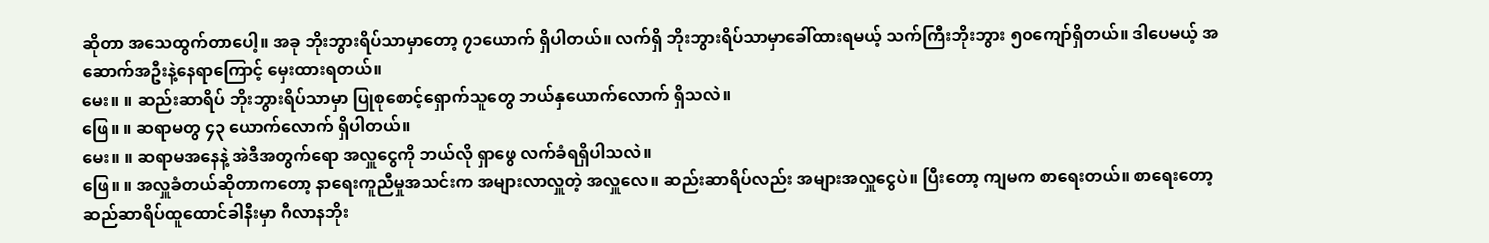ဆိုတာ အသေထွက်တာပေါ့။ အခု ဘိုးဘွားရိပ်သာမှာတော့ ၇၁ယောက် ရှိပါတယ်။ လက်ရှိ ဘိုးဘွားရိပ်သာမှာခေါ်ထားရမယ့် သက်ကြီးဘိုးဘွား ၅၀ကျော်ရှိတယ်။ ဒါပေမယ့် အဆောက်အဦးနဲ့နေရာကြောင့် မှေးထားရတယ်။
မေး။ ။ ဆည်းဆာရိပ် ဘိုးဘွားရိပ်သာမှာ ပြုစုစောင့်ရှောက်သူတွေ ဘယ်နှယောက်လောက် ရှိသလဲ။
ဖြေ။ ။ ဆရာမတွ ၄၃ ယောက်လောက် ရှိပါတယ်။
မေး။ ။ ဆရာမအနေနဲ့ အဲဒီအတွက်ရော အလှူငွေကို ဘယ်လို ရှာဖွေ လက်ခံရရှိပါသလဲ။
ဖြေ။ ။ အလှူခံတယ်ဆိုတာကတော့ နာရေးကူညီမှုအသင်းက အများလာလှူတဲ့ အလှူလေ။ ဆည်းဆာရိပ်လည်း အများအလှူငွေပဲ။ ပြီးတော့ ကျမက စာရေးတယ်။ စာရေးတော့ ဆည်ဆာရိပ်ထူထောင်ခါနီးမှာ ဂီလာနဘိုး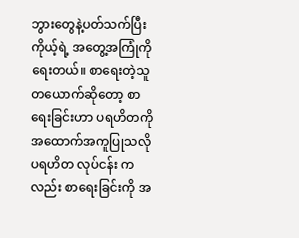ဘွားတွေနဲ့ပတ်သက်ပြီး ကိုယ့်ရဲ့ အတွေ့အကြုံကိုရေးတယ်။ စာရေးတဲ့သူတယောက်ဆိုတော့ စာရေးခြင်းဟာ ပရဟိတကို အထောက်အကူပြုသလို ပရဟိတ လုပ်ငန်း ကလည်း စာရေးခြင်းကို အ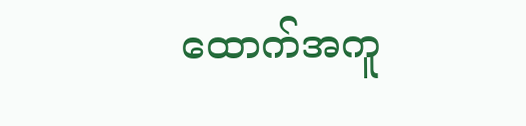ထောက်အကူ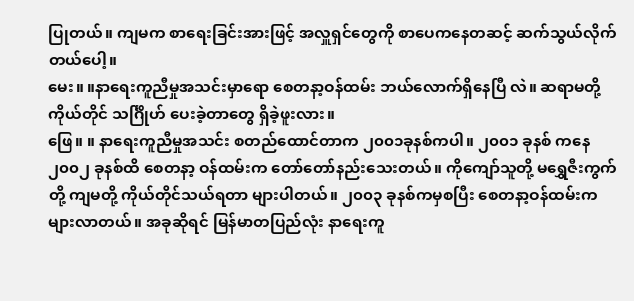ပြုတယ်။ ကျမက စာရေးခြင်းအားဖြင့် အလှူရှင်တွေကို စာပေကနေတဆင့် ဆက်သွယ်လိုက်တယ်ပေါ့။
မေး။ ။နာရေးကူညီမှုအသင်းမှာရော စေတနာ့ဝန်ထမ်း ဘယ်လောက်ရှိနေပြီ လဲ။ ဆရာမတို့ ကိုယ်တိုင် သင်္ဂြိုဟ် ပေးခဲ့တာတွေ ရှိခဲ့ဖူးလား။
ဖြေ။ ။ နာရေးကူညီမှုအသင်း စတည်ထောင်တာက ၂၀၀၁ခုနစ်ကပါ။ ၂၀၀၁ ခုနစ် ကနေ ၂၀၀၂ ခုနစ်ထိ စေတနာ့ ဝန်ထမ်းက တော်တော်နည်းသေးတယ်။ ကိုကျော်သူတို့ မရွှေဇီးကွက်တို့ ကျမတို့ ကိုယ်တိုင်သယ်ရတာ များပါတယ်။ ၂၀၀၃ ခုနစ်ကမှစပြီး စေတနာ့ဝန်ထမ်းက များလာတယ်။ အခုဆိုရင် မြန်မာတပြည်လုံး နာရေးကူ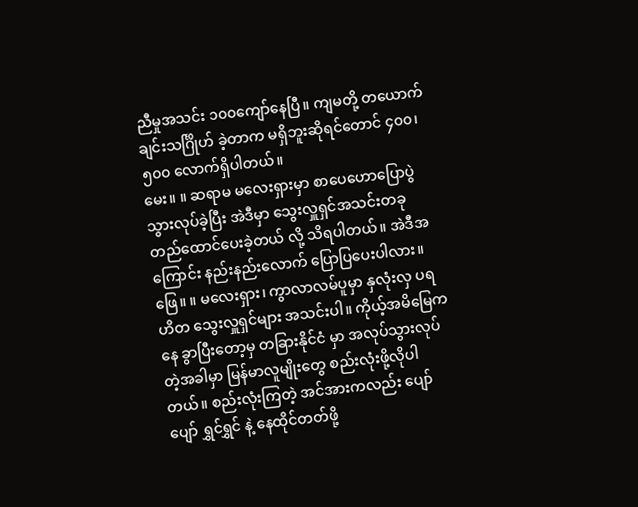ညီမှုအသင်း ၁၀၀ကျော်နေပြီ။ ကျမတို့ တယောက်ချင်းသင်္ဂြိုဟ် ခဲ့တာက မရှိဘူးဆိုရင်တောင် ၄၀၀၊ ၅၀၀ လောက်ရှိပါတယ်။
မေး။ ။ ဆရာမ မလေးရှားမှာ စာပေဟောပြောပွဲသွားလုပ်ခဲ့ပြီး အဲဒီမှာ သွေးလှူရှင်အသင်းတခု တည်ထောင်ပေးခဲ့တယ် လို့ သိရပါတယ်။ အဲဒီအကြောင်း နည်းနည်းလောက် ပြောပြပေးပါလား။
ဖြေ။ ။ မလေးရှား၊ ကွာလာလမ်ပူမှာ နှလုံးလှ ပရဟိတ သွေးလှူရှင်များ အသင်းပါ။ ကိုယ့်အမိမြေကနေ ခွာပြီးတော့မှ တခြားနိုင်ငံ မှာ အလုပ်သွားလုပ်တဲ့အခါမှာ မြန်မာလူမျိုးတွေ စည်းလုံးဖို့လိုပါတယ်။ စည်းလုံးကြတဲ့ အင်အားကလည်း ပျော်ပျော် ရွှင်ရွှင် နဲ့ နေထိုင်တတ်ဖို့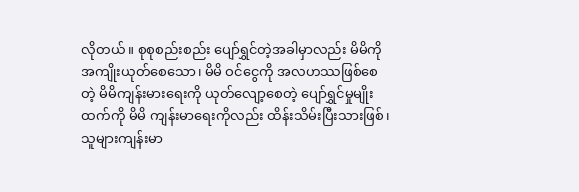လိုတယ်။ စုစုစည်းစည်း ပျော်ရွှင်တဲ့အခါမှာလည်း မိမိကို အကျိုးယုတ်စေသော၊ မိမိ ဝင်ငွေကို အလဟဿဖြစ်စေတဲ့ မိမိကျန်းမားရေးကို ယုတ်လျော့စေတဲ့ ပျော်ရွှင်မှုမျိုးထက်ကို မိမိ ကျန်းမာရေးကိုလည်း ထိန်းသိမ်းပြီးသားဖြစ်၊ သူများကျန်းမာ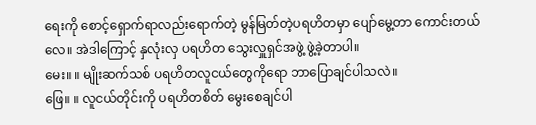ရေးကို စောင့်ရှောက်ရာလည်းရောက်တဲ့ မွန်မြတ်တဲ့ပရဟိတမှာ ပျော်မွေ့တာ ကောင်းတယ်လေ။ အဲဒါကြောင့် နှလုံးလှ ပရဟိတ သွေးလှူရှင်အဖွဲ့ ဖွဲ့ခဲ့တာပါ။
မေး။ ။ မျိုးဆက်သစ် ပရဟိတလူငယ်တွေကိုရော ဘာပြောချင်ပါသလဲ။
ဖြေ။ ။ လူငယ်တိုင်းကို ပရဟိတစိတ် မွေးစေချင်ပါ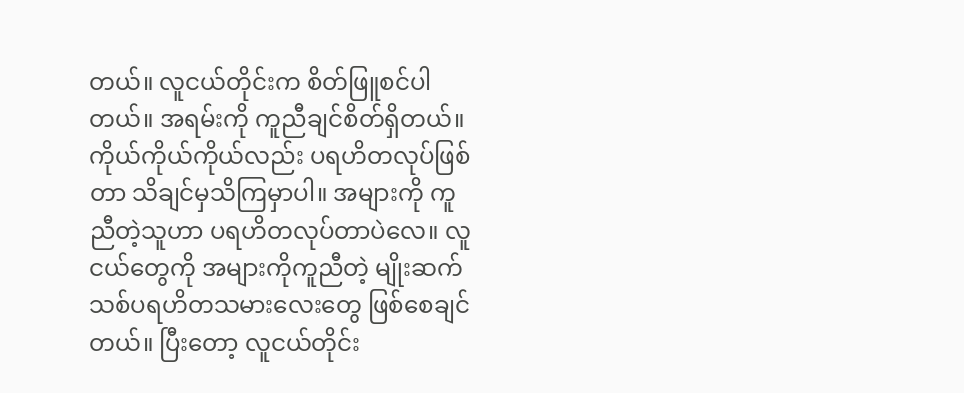တယ်။ လူငယ်တိုင်းက စိတ်ဖြူစင်ပါတယ်။ အရမ်းကို ကူညီချင်စိတ်ရှိတယ်။ ကိုယ်ကိုယ်ကိုယ်လည်း ပရဟိတလုပ်ဖြစ်တာ သိချင်မှသိကြမှာပါ။ အများကို ကူညီတဲ့သူဟာ ပရဟိတလုပ်တာပဲလေ။ လူငယ်တွေကို အများကိုကူညီတဲ့ မျိုးဆက်သစ်ပရဟိတသမားလေးတွေ ဖြစ်စေချင်တယ်။ ပြီးတော့ လူငယ်တိုင်း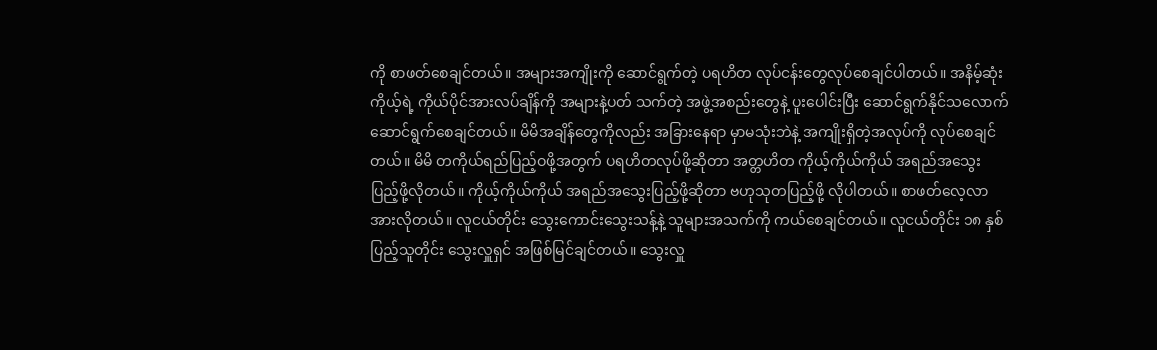ကို စာဖတ်စေချင်တယ်။ အများအကျိုးကို ဆောင်ရွက်တဲ့ ပရဟိတ လုပ်ငန်းတွေလုပ်စေချင်ပါတယ်။ အနိမ့်ဆုံး ကိုယ့်ရဲ့ ကိုယ်ပိုင်အားလပ်ချိန်ကို အများနဲ့ပတ် သက်တဲ့ အဖွဲ့အစည်းတွေနဲ့ ပူးပေါင်းပြီး ဆောင်ရွက်နိုင်သလောက် ဆောင်ရွက်စေချင်တယ်။ မိမိအချိန်တွေကိုလည်း အခြားနေရာ မှာမသုံးဘဲနဲ့ အကျိုးရှိတဲ့အလုပ်ကို လုပ်စေချင်တယ်။ မိမိ တကိုယ်ရည်ပြည့်ဝဖို့အတွက် ပရဟိတလုပ်ဖို့ဆိုတာ အတ္တဟိတ ကိုယ့်ကိုယ်ကိုယ် အရည်အသွေးပြည့်ဖို့လိုတယ်။ ကိုယ့်ကိုယ်ကိုယ် အရည်အသွေးပြည့်ဖို့ဆိုတာ ဗဟုသုတပြည့်ဖို့ လိုပါတယ်။ စာဖတ်လေ့လာအားလိုတယ်။ လူငယ်တိုင်း သွေးကောင်းသွေးသန့်နဲ့ သူများအသက်ကို ကယ်စေချင်တယ်။ လူငယ်တိုင်း ၁၈ နှစ် ပြည့်သူတိုင်း သွေးလှူရှင် အဖြစ်မြင်ချင်တယ်။ သွေးလှူ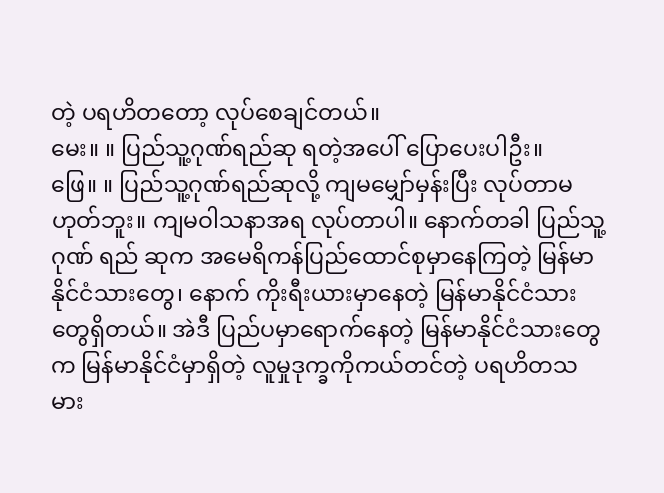တဲ့ ပရဟိတတော့ လုပ်စေချင်တယ်။
မေး။ ။ ပြည်သူ့ဂုဏ်ရည်ဆု ရတဲ့အပေါ် ပြောပေးပါဦး။
ဖြေ။ ။ ပြည်သူ့ဂုဏ်ရည်ဆုလို့ ကျမမျှော်မှန်းပြီး လုပ်တာမဟုတ်ဘူး။ ကျမဝါသနာအရ လုပ်တာပါ။ နောက်တခါ ပြည်သူ့ဂုဏ် ရည် ဆုက အမေရိကန်ပြည်ထောင်စုမှာနေကြတဲ့ မြန်မာနိုင်ငံသားတွေ၊ နောက် ကိုးရီးယားမှာနေတဲ့ မြန်မာနိုင်ငံသားတွေရှိတယ်။ အဲဒီ ပြည်ပမှာရောက်နေတဲ့ မြန်မာနိုင်ငံသားတွေက မြန်မာနိုင်ငံမှာရှိတဲ့ လူမှုဒုက္ခကိုကယ်တင်တဲ့ ပရဟိတသမား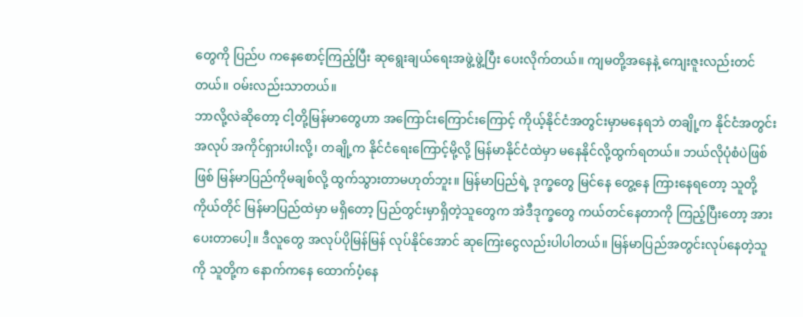တွေကို ပြည်ပ ကနေစောင့်ကြည့်ပြီး ဆုရွေးချယ်ရေးအဖွဲ့ဖွဲ့ပြီး ပေးလိုက်တယ်။ ကျမတို့အနေနဲ့ ကျေးဇူးလည်းတင်တယ်။ ဝမ်းလည်းသာတယ်။
ဘာလို့လဲဆိုတော့ ငါ့တို့မြန်မာတွေဟာ အကြောင်းကြောင်းကြောင့် ကိုယ့်နိုင်ငံအတွင်းမှာမနေရဘဲ တချို့က နိုင်ငံအတွင်း အလုပ် အကိုင်ရှားပါးလို့၊ တချို့က နိုင်ငံရေးကြောင့်မို့လို့ မြန်မာနိုင်ငံထဲမှာ မနေနိုင်လို့ထွက်ရတယ်။ ဘယ်လိုပုံစံပဲဖြစ်ဖြစ် မြန်မာပြည်ကိုမချစ်လို့ ထွက်သွားတာမဟုတ်ဘူး။ မြန်မာပြည်ရဲ့ ဒုက္ခတွေ မြင်နေ တွေ့နေ ကြားနေရတော့ သူတို့ကိုယ်တိုင် မြန်မာပြည်ထဲမှာ မရှိတော့ ပြည်တွင်းမှာရှိတဲ့သူတွေက အဲဒီဒုက္ခတွေ ကယ်တင်နေတာကို ကြည့်ပြီးတော့ အားပေးတာပေါ့။ ဒီလူတွေ အလုပ်ပိုမြန်မြန် လုပ်နိုင်အောင် ဆုကြေးငွေလည်းပါပါတယ်။ မြန်မာပြည်အတွင်းလုပ်နေတဲ့သူကို သူတို့က နောက်ကနေ ထောက်ပံ့နေ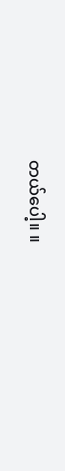တယ်ပေါ့။ ။